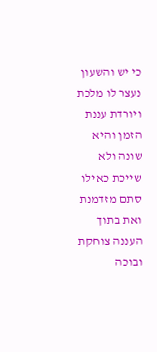כי יש והשעון נעצר לו מלכת ויורדת עננת הזמן והיא שונה ולא שייכת כאילו סתם מזדמנת ואת בתוך העננה צוחקת ובוכה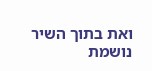ואת בתוך השיר נושמת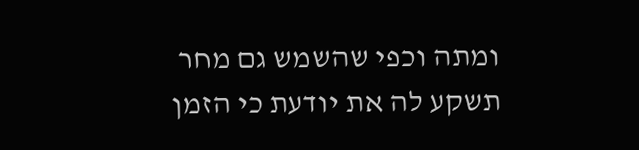ומתה וכפי שהשמש גם מחר תשקע לה את יודעת כי הזמן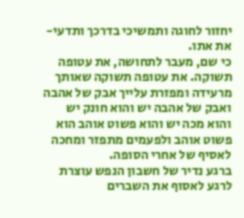יחזור לחוגה ותמשיכי בדרכך ותדעי- את אתו.
כי שם, מעבר לתחושה, את עטופה תשוקה. את עטופה תשוקה שאותך מרעידה ומפזרת עלייך אבק של אהבה ואבק של אהבה יש והוא חונק יש והוא מכה יש והוא פשוט אוהב הוא פשוט אוהב ולפעמים מתפזר ומחכה לאסיף של אחרי הסופה.
ברגע נדיר של חשבון הנפש עוצרת לרגע לאסוף את השברים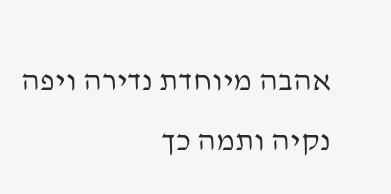אהבה מיוחדת נדירה ויפה נקיה ותמה כך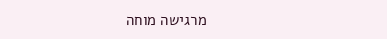מרגישה מוחה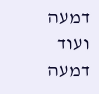דמעה ועוד דמעה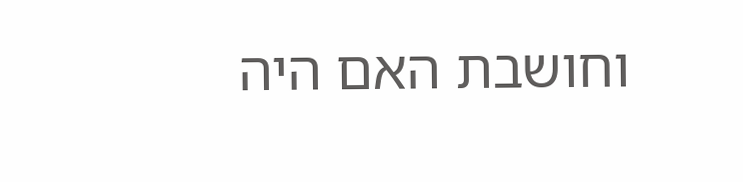וחושבת האם היה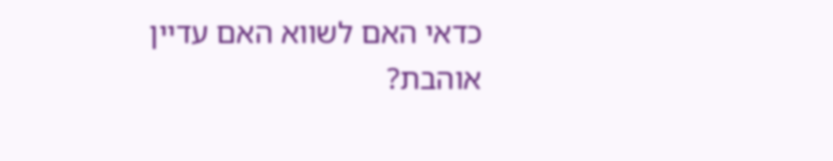כדאי האם לשווא האם עדיין אוהבת?